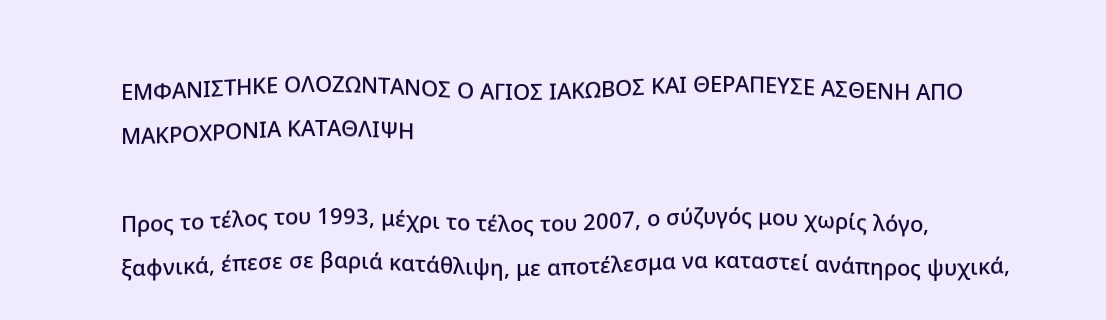ΕΜΦΑΝΙΣΤΗΚΕ ΟΛΟΖΩΝΤΑΝΟΣ Ο ΑΓΙΟΣ ΙΑΚΩΒΟΣ ΚΑΙ ΘΕΡΑΠΕΥΣΕ ΑΣΘΕΝΗ ΑΠΟ ΜΑΚΡΟΧΡΟΝΙΑ ΚΑΤΑΘΛΙΨΗ

Προς το τέλος του 1993, μέχρι το τέλος του 2007, ο σύζυγός μου χωρίς λόγο, ξαφνικά, έπεσε σε βαριά κατάθλιψη, με αποτέλεσμα να καταστεί ανάπηρος ψυχικά,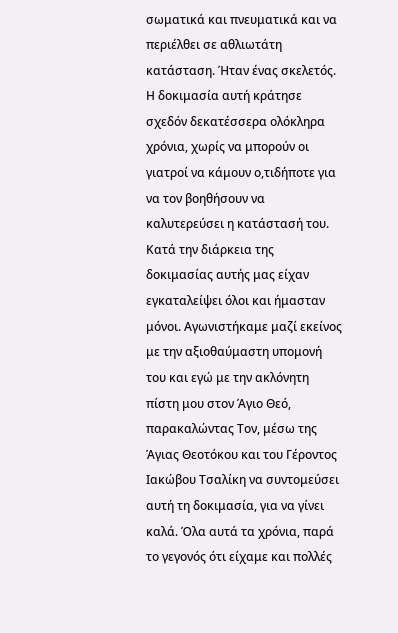σωματικά και πνευματικά και να περιέλθει σε αθλιωτάτη κατάσταση. Ήταν ένας σκελετός. Η δοκιμασία αυτή κράτησε σχεδόν δεκατέσσερα ολόκληρα χρόνια, χωρίς να μπορούν οι γιατροί να κάμουν ο,τιδήποτε για να τον βοηθήσουν να καλυτερεύσει η κατάστασή του. Κατά την διάρκεια της δοκιμασίας αυτής μας είχαν εγκαταλείψει όλοι και ήμασταν μόνοι. Αγωνιστήκαμε μαζί εκείνος με την αξιοθαύμαστη υπομονή του και εγώ με την ακλόνητη πίστη μου στον Άγιο Θεό, παρακαλώντας Τον, μέσω της Άγιας Θεοτόκου και του Γέροντος Ιακώβου Τσαλίκη να συντομεύσει αυτή τη δοκιμασία, για να γίνει καλά. Όλα αυτά τα χρόνια, παρά το γεγονός ότι είχαμε και πολλές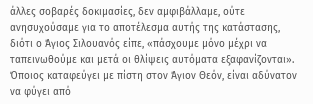άλλες σοβαρές δοκιμασίες, δεν αμφιβάλλαμε, ούτε ανησυχούσαμε για το αποτέλεσμα αυτής της κατάστασης, διότι ο Άγιος Σιλουανός είπε, «πάσχουμε μόνο μέχρι να ταπεινωθούμε και μετά οι θλίψεις αυτόματα εξαφανίζονται». Όποιος καταφεύγει με πίστη στον Άγιον Θεόν, είναι αδύνατον να φύγει από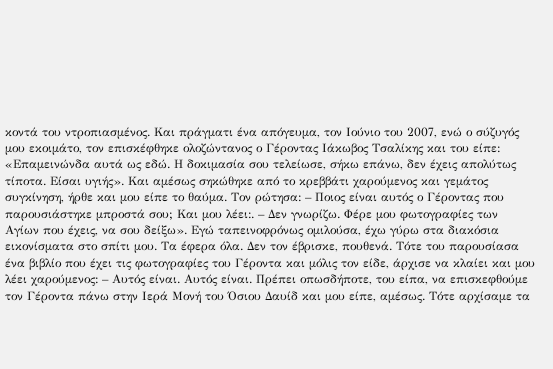κοντά του ντροπιασμένος. Και πράγματι ένα απόγευμα, τον Ιούνιο του 2007, ενώ ο σύζυγός μου εκοιμάτο, τον επισκέφθηκε ολοζώντανος ο Γέροντας Ιάκωβος Τσαλίκης και του είπε: «Επαμεινώνδα αυτά ως εδώ. Η δοκιμασία σου τελείωσε, σήκω επάνω, δεν έχεις απολύτως τίποτα. Είσαι υγιής». Και αμέσως σηκώθηκε από το κρεββάτι χαρούμενος και γεμάτος συγκίνηση, ήρθε και μου είπε το θαύμα. Τον ρώτησα: – Ποιος είναι αυτός ο Γέροντας που παρουσιάστηκε μπροστά σου; Και μου λέει:. – Δεν γνωρίζω. Φέρε μου φωτογραφίες των Αγίων που έχεις, να σου δείξω». Εγώ ταπεινοφρόνως ομιλούσα, έχω γύρω στα διακόσια εικονίσματα στο σπίτι μου. Τα έφερα όλα. Δεν τον έβρισκε, πουθενά. Τότε του παρουσίασα ένα βιβλίο που έχει τις φωτογραφίες του Γέροντα και μόλις τον είδε, άρχισε να κλαίει και μου λέει χαρούμενος: – Αυτός είναι. Αυτός είναι. Πρέπει οπωσδήποτε, του είπα, να επισκεφθούμε τον Γέροντα πάνω στην Ιερά Μονή του Όσιου Δαυίδ και μου είπε, αμέσως. Τότε αρχίσαμε τα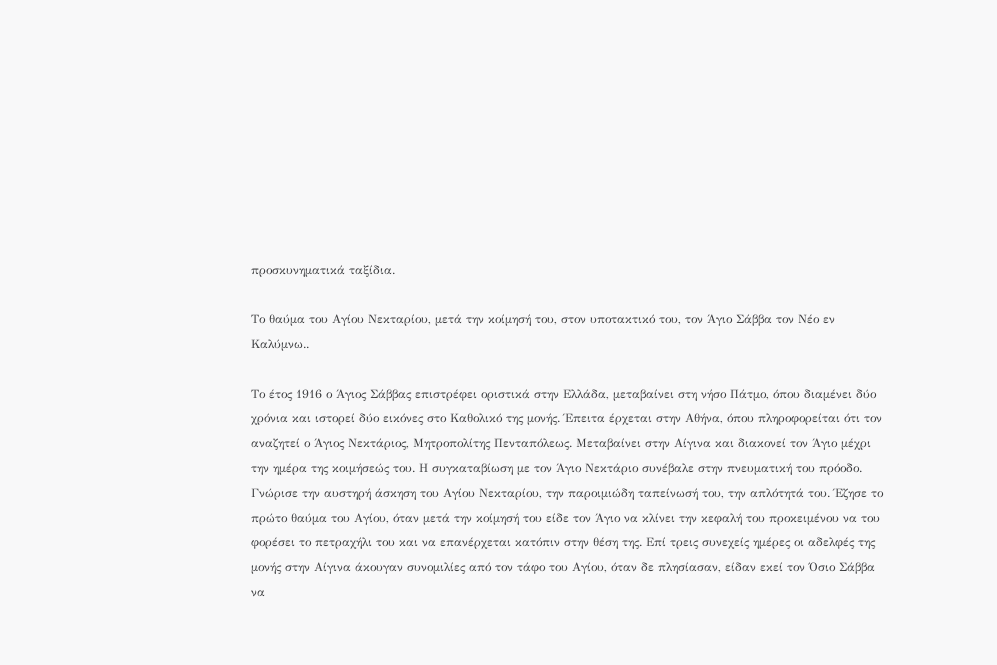προσκυνηματικά ταξίδια.

Το θαύμα του Αγίου Νεκταρίου, μετά την κοίμησή του, στον υποτακτικό του, τον Άγιο Σάββα τον Νέο εν Καλύμνω..

Το έτος 1916 ο Άγιος Σάββας επιστρέφει οριστικά στην Ελλάδα, μεταβαίνει στη νήσο Πάτμο, όπου διαμένει δύο χρόνια και ιστορεί δύο εικόνες στο Καθολικό της μονής. Έπειτα έρχεται στην Αθήνα, όπου πληροφορείται ότι τον αναζητεί ο Άγιος Νεκτάριος, Μητροπολίτης Πενταπόλεως. Μεταβαίνει στην Αίγινα και διακονεί τον Άγιο μέχρι την ημέρα της κοιμήσεώς του. Η συγκαταβίωση με τον Άγιο Νεκτάριο συνέβαλε στην πνευματική του πρόοδο. Γνώρισε την αυστηρή άσκηση του Αγίου Νεκταρίου, την παροιμιώδη ταπείνωσή του, την απλότητά του. Έζησε το πρώτο θαύμα του Αγίου, όταν μετά την κοίμησή του είδε τον Άγιο να κλίνει την κεφαλή του προκειμένου να του φορέσει το πετραχήλι του και να επανέρχεται κατόπιν στην θέση της. Επί τρεις συνεχείς ημέρες οι αδελφές της μονής στην Αίγινα άκουγαν συνομιλίες από τον τάφο του Αγίου, όταν δε πλησίασαν, είδαν εκεί τον Όσιο Σάββα να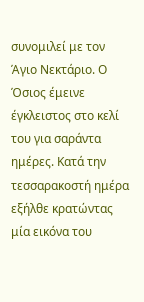συνομιλεί με τον Άγιο Νεκτάριο. Ο Όσιος έμεινε έγκλειστος στο κελί του για σαράντα ημέρες. Κατά την τεσσαρακοστή ημέρα εξήλθε κρατώντας μία εικόνα του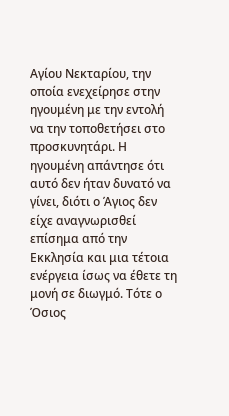Αγίου Νεκταρίου, την οποία ενεχείρησε στην ηγουμένη με την εντολή να την τοποθετήσει στο προσκυνητάρι. Η ηγουμένη απάντησε ότι αυτό δεν ήταν δυνατό να γίνει, διότι ο Άγιος δεν είχε αναγνωρισθεί επίσημα από την Εκκλησία και μια τέτοια ενέργεια ίσως να έθετε τη μονή σε διωγμό. Τότε ο Όσιος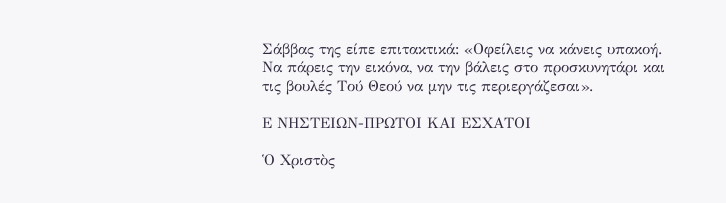Σάββας της είπε επιτακτικά: «Οφείλεις να κάνεις υπακοή. Να πάρεις την εικόνα, να την βάλεις στο προσκυνητάρι και τις βουλές Τού Θεού να μην τις περιεργάζεσαι».

Ε ΝΗΣΤΕΙΩΝ-ΠΡΩΤΟΙ ΚΑΙ ΕΣΧΑΤΟΙ

Ὁ Χριστὸς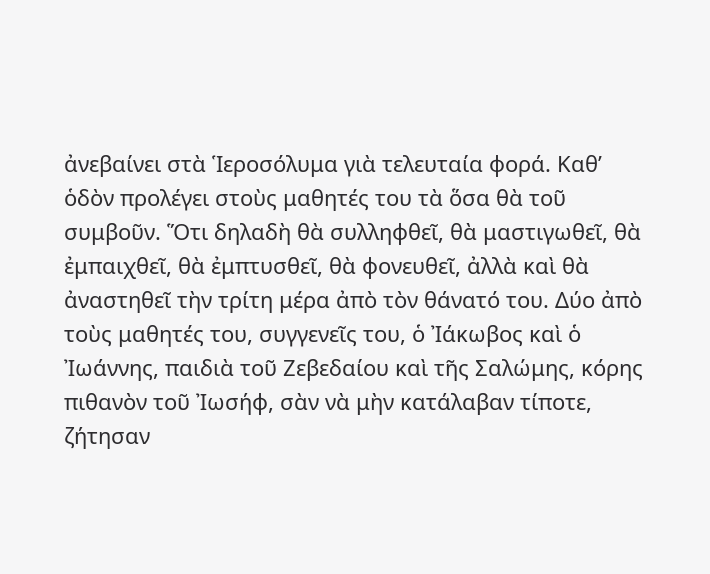ἀνεβαίνει στὰ Ἱεροσόλυμα γιὰ τελευταία φορά. Καθ’ ὁδὸν προλέγει στοὺς μαθητές του τὰ ὅσα θὰ τοῦ συμβοῦν. Ὅτι δηλαδὴ θὰ συλληφθεῖ, θὰ μαστιγωθεῖ, θὰ ἐμπαιχθεῖ, θὰ ἐμπτυσθεῖ, θὰ φονευθεῖ, ἀλλὰ καὶ θὰ ἀναστηθεῖ τὴν τρίτη μέρα ἀπὸ τὸν θάνατό του. Δύο ἀπὸ τοὺς μαθητές του, συγγενεῖς του, ὁ Ἰάκωβος καὶ ὁ Ἰωάννης, παιδιὰ τοῦ Ζεβεδαίου καὶ τῆς Σαλώμης, κόρης πιθανὸν τοῦ Ἰωσήφ, σὰν νὰ μὴν κατάλαβαν τίποτε, ζήτησαν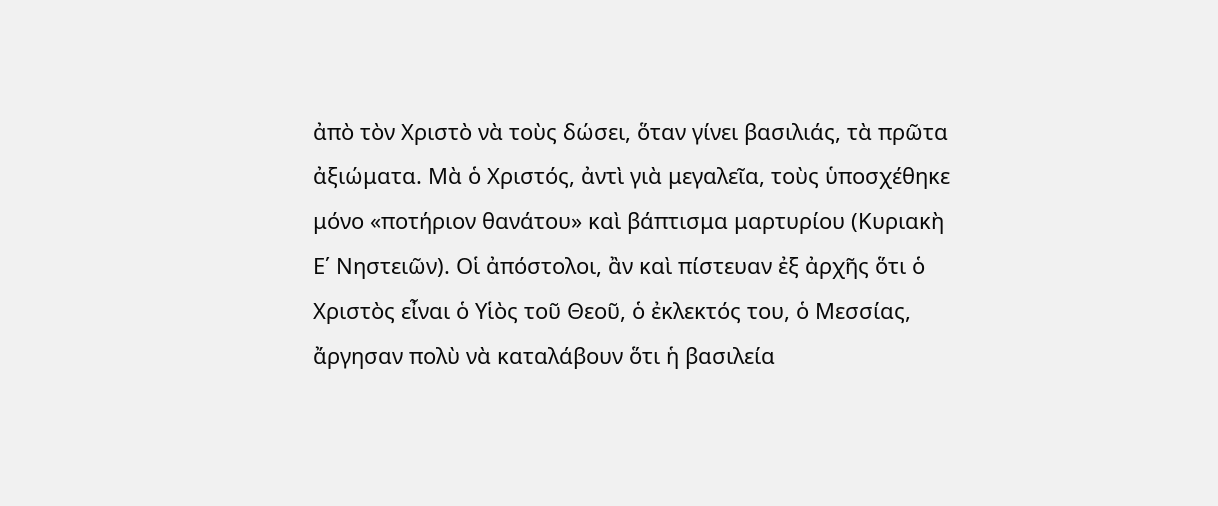ἀπὸ τὸν Χριστὸ νὰ τοὺς δώσει, ὅταν γίνει βασιλιάς, τὰ πρῶτα ἀξιώματα. Μὰ ὁ Χριστός, ἀντὶ γιὰ μεγαλεῖα, τοὺς ὑποσχέθηκε μόνο «ποτήριον θανάτου» καὶ βάπτισμα μαρτυρίου (Κυριακὴ Ε΄ Νηστειῶν). Οἱ ἀπόστολοι, ἂν καὶ πίστευαν ἐξ ἀρχῆς ὅτι ὁ Χριστὸς εἶναι ὁ Υἱὸς τοῦ Θεοῦ, ὁ ἐκλεκτός του, ὁ Μεσσίας, ἄργησαν πολὺ νὰ καταλάβουν ὅτι ἡ βασιλεία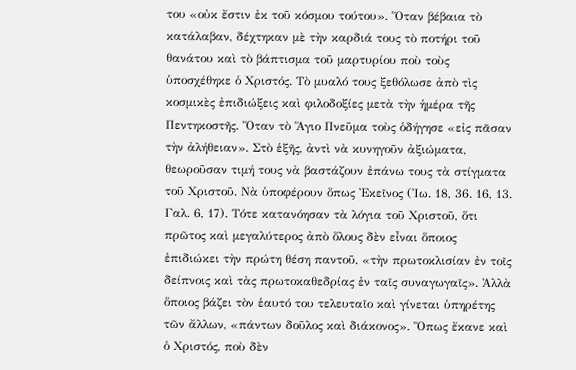του «οὐκ ἔστιν ἐκ τοῦ κόσμου τούτου». Ὅταν βέβαια τὸ κατάλαβαν, δέχτηκαν μὲ τὴν καρδιά τους τὸ ποτήρι τοῦ θανάτου καὶ τὸ βάπτισμα τοῦ μαρτυρίου ποὺ τοὺς ὑποσχέθηκε ὁ Χριστός. Τὸ μυαλό τους ξεθόλωσε ἀπὸ τὶς κοσμικὲς ἐπιδιώξεις καὶ φιλοδοξίες μετὰ τὴν ἡμέρα τῆς Πεντηκοστῆς. Ὅταν τὸ Ἅγιο Πνεῦμα τοὺς ὁδήγησε «εἰς πᾶσαν τὴν ἀλήθειαν». Στὸ ἑξῆς, ἀντὶ νὰ κυνηγοῦν ἀξιώματα, θεωροῦσαν τιμή τους νὰ βαστάζουν ἐπάνω τους τὰ στίγματα τοῦ Χριστοῦ. Νὰ ὑποφέρουν ὅπως Ἐκεῖνος (Ἰω. 18, 36. 16, 13. Γαλ. 6, 17). Τότε κατανόησαν τὰ λόγια τοῦ Χριστοῦ, ὅτι πρῶτος καὶ μεγαλύτερος ἀπὸ ὅλους δὲν εἶναι ὅποιος ἐπιδιώκει τὴν πρώτη θέση παντοῦ, «τὴν πρωτοκλισίαν ἐν τοῖς δείπνοις καὶ τὰς πρωτοκαθεδρίας ἐν ταῖς συναγωγαῖς». Ἀλλὰ ὅποιος βάζει τὸν ἑαυτό του τελευταῖο καὶ γίνεται ὑπηρέτης τῶν ἄλλων, «πάντων δοῦλος καὶ διάκονος». Ὅπως ἔκανε καὶ ὁ Χριστός, ποὺ δὲν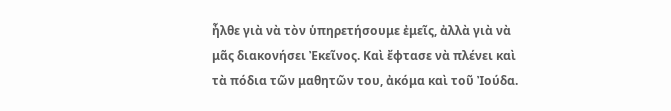ἦλθε γιὰ νὰ τὸν ὑπηρετήσουμε ἐμεῖς, ἀλλὰ γιὰ νὰ μᾶς διακονήσει Ἐκεῖνος. Καὶ ἔφτασε νὰ πλένει καὶ τὰ πόδια τῶν μαθητῶν του, ἀκόμα καὶ τοῦ Ἰούδα.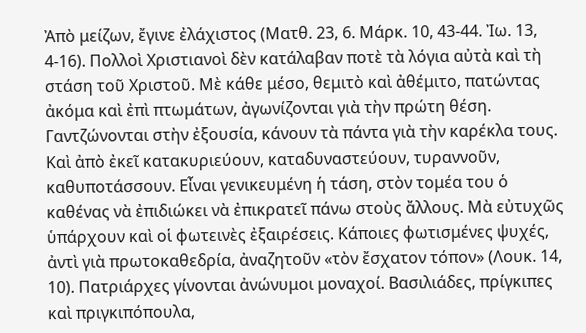Ἀπὸ μείζων, ἔγινε ἐλάχιστος (Ματθ. 23, 6. Μάρκ. 10, 43-44. Ἰω. 13, 4-16). Πολλοὶ Χριστιανοὶ δὲν κατάλαβαν ποτὲ τὰ λόγια αὐτὰ καὶ τὴ στάση τοῦ Χριστοῦ. Μὲ κάθε μέσο, θεμιτὸ καὶ ἀθέμιτο, πατώντας ἀκόμα καὶ ἐπὶ πτωμάτων, ἀγωνίζονται γιὰ τὴν πρώτη θέση. Γαντζώνονται στὴν ἐξουσία, κάνουν τὰ πάντα γιὰ τὴν καρέκλα τους. Καὶ ἀπὸ ἐκεῖ κατακυριεύουν, καταδυναστεύουν, τυραννοῦν, καθυποτάσσουν. Εἶναι γενικευμένη ἡ τάση, στὸν τομέα του ὁ καθένας νὰ ἐπιδιώκει νὰ ἐπικρατεῖ πάνω στοὺς ἄλλους. Μὰ εὐτυχῶς ὑπάρχουν καὶ οἱ φωτεινὲς ἐξαιρέσεις. Κάποιες φωτισμένες ψυχές, ἀντὶ γιὰ πρωτοκαθεδρία, ἀναζητοῦν «τὸν ἔσχατον τόπον» (Λουκ. 14, 10). Πατριάρχες γίνονται ἀνώνυμοι μοναχοί. Βασιλιάδες, πρίγκιπες καὶ πριγκιπόπουλα,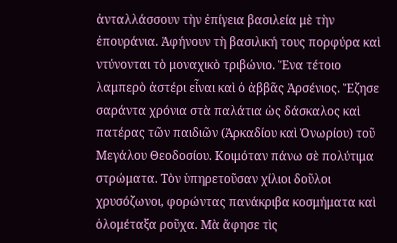ἀνταλλάσσουν τὴν ἐπίγεια βασιλεία μὲ τὴν ἐπουράνια. Ἀφήνουν τὴ βασιλική τους πορφύρα καὶ ντύνονται τὸ μοναχικὸ τριβώνιο. Ἕνα τέτοιο λαμπερὸ ἀστέρι εἶναι καὶ ὁ ἀββᾶς Ἀρσένιος. Ἔζησε σαράντα χρόνια στὰ παλάτια ὡς δάσκαλος καὶ πατέρας τῶν παιδιῶν (Ἀρκαδίου καὶ Ὀνωρίου) τοῦ Μεγάλου Θεοδοσίου. Κοιμόταν πάνω σὲ πολύτιμα στρώματα. Τὸν ὑπηρετοῦσαν χίλιοι δοῦλοι χρυσόζωνοι, φορώντας πανάκριβα κοσμήματα καὶ ὁλομέταξα ροῦχα. Μὰ ἄφησε τὶς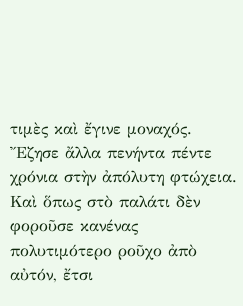τιμὲς καὶ ἔγινε μοναχός. Ἔζησε ἄλλα πενήντα πέντε χρόνια στὴν ἀπόλυτη φτώχεια. Καὶ ὅπως στὸ παλάτι δὲν φοροῦσε κανένας πολυτιμότερο ροῦχο ἀπὸ αὐτόν, ἔτσι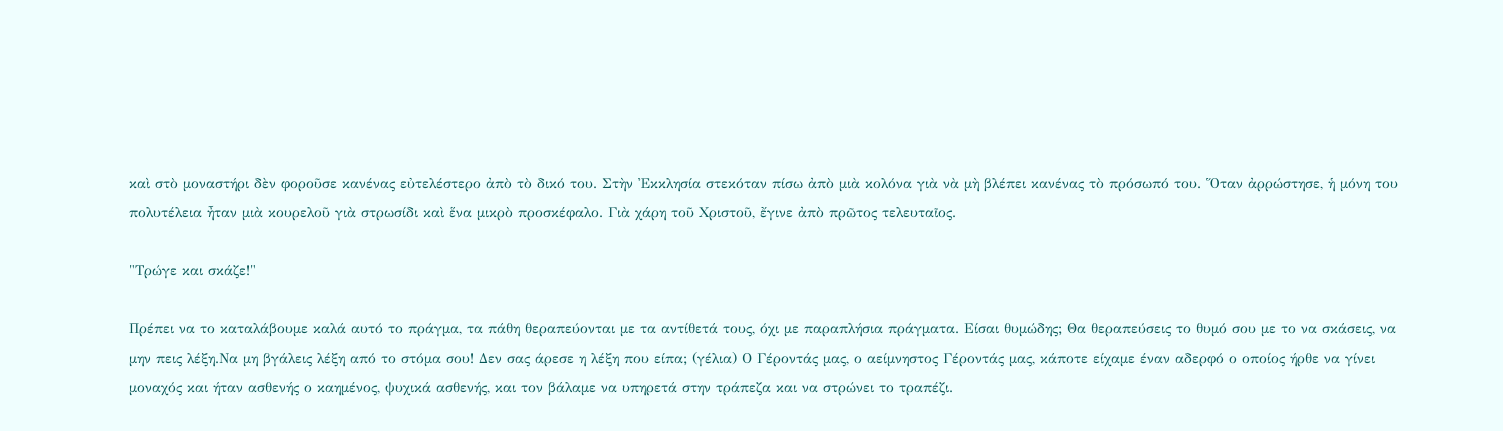καὶ στὸ μοναστήρι δὲν φοροῦσε κανένας εὐτελέστερο ἀπὸ τὸ δικό του. Στὴν Ἐκκλησία στεκόταν πίσω ἀπὸ μιὰ κολόνα γιὰ νὰ μὴ βλέπει κανένας τὸ πρόσωπό του. Ὅταν ἀρρώστησε, ἡ μόνη του πολυτέλεια ἦταν μιὰ κουρελοῦ γιὰ στρωσίδι καὶ ἕνα μικρὸ προσκέφαλο. Γιὰ χάρη τοῦ Χριστοῦ, ἔγινε ἀπὸ πρῶτος τελευταῖος.

"Τρώγε και σκάζε!"

Πρέπει να το καταλάβουμε καλά αυτό το πράγμα, τα πάθη θεραπεύονται με τα αντίθετά τους, όχι με παραπλήσια πράγματα. Είσαι θυμώδης; Θα θεραπεύσεις το θυμό σου με το να σκάσεις, να μην πεις λέξη.Να μη βγάλεις λέξη από το στόμα σου! Δεν σας άρεσε η λέξη που είπα; (γέλια) Ο Γέροντάς μας, ο αείμνηστος Γέροντάς μας, κάποτε είχαμε έναν αδερφό ο οποίος ήρθε να γίνει μοναχός και ήταν ασθενής ο καημένος, ψυχικά ασθενής, και τον βάλαμε να υπηρετά στην τράπεζα και να στρώνει το τραπέζι.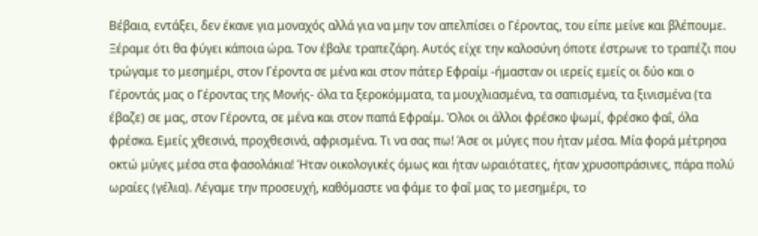Βέβαια, εντάξει, δεν έκανε για μοναχός αλλά για να μην τον απελπίσει ο Γέροντας, του είπε μείνε και βλέπουμε. Ξέραμε ότι θα φύγει κάποια ώρα. Τον έβαλε τραπεζάρη. Αυτός είχε την καλοσύνη όποτε έστρωνε το τραπέζι που τρώγαμε το μεσημέρι, στον Γέροντα σε μένα και στον πάτερ Εφραίμ -ήμασταν οι ιερείς εμείς οι δύο και ο Γέροντάς μας ο Γέροντας της Μονής- όλα τα ξεροκόμματα, τα μουχλιασμένα, τα σαπισμένα, τα ξινισμένα (τα έβαζε) σε μας, στον Γέροντα, σε μένα και στον παπά Εφραίμ. Όλοι οι άλλοι φρέσκο ψωμί, φρέσκο φαΐ, όλα φρέσκα. Εμείς χθεσινά, προχθεσινά, αφρισμένα. Τι να σας πω! Άσε οι μύγες που ήταν μέσα. Μία φορά μέτρησα οκτώ μύγες μέσα στα φασολάκια! Ήταν οικολογικές όμως και ήταν ωραιότατες, ήταν χρυσοπράσινες, πάρα πολύ ωραίες (γέλια). Λέγαμε την προσευχή, καθόμαστε να φάμε το φαΐ μας το μεσημέρι, το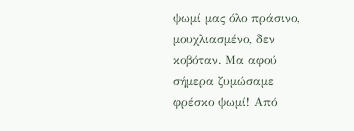ψωμί μας όλο πράσινο, μουχλιασμένο, δεν κοβόταν. Μα αφού σήμερα ζυμώσαμε φρέσκο ψωμί! Από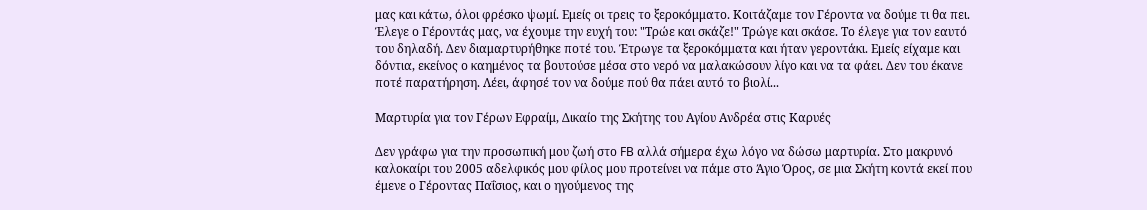μας και κάτω, όλοι φρέσκο ψωμί. Εμείς οι τρεις το ξεροκόμματο. Κοιτάζαμε τον Γέροντα να δούμε τι θα πει. Έλεγε ο Γέροντάς μας, να έχουμε την ευχή του: "Τρώε και σκάζε!" Τρώγε και σκάσε. Το έλεγε για τον εαυτό του δηλαδή. Δεν διαμαρτυρήθηκε ποτέ του. Έτρωγε τα ξεροκόμματα και ήταν γεροντάκι. Εμείς είχαμε και δόντια, εκείνος ο καημένος τα βουτούσε μέσα στο νερό να μαλακώσουν λίγο και να τα φάει. Δεν του έκανε ποτέ παρατήρηση. Λέει, άφησέ τον να δούμε πού θα πάει αυτό το βιολί...

Μαρτυρία για τον Γέρων Εφραίμ, Δικαίο της Σκήτης του Αγίου Ανδρέα στις Καρυές

Δεν γράφω για την προσωπική μου ζωή στο FB αλλά σήμερα έχω λόγο να δώσω μαρτυρία. Στο μακρυνό καλοκαίρι του 2005 αδελφικός μου φίλος μου προτείνει να πάμε στο Άγιο Όρος, σε μια Σκήτη κοντά εκεί που έμενε ο Γέροντας Παΐσιος, και ο ηγούμενος της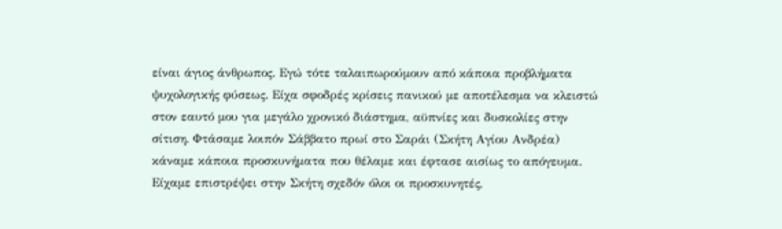είναι άγιος άνθρωπος. Εγώ τότε ταλαιπωρούμουν από κάποια προβλήματα ψυχολογικής φύσεως. Είχα σφοδρές κρίσεις πανικού με αποτέλεσμα να κλειστώ στον εαυτό μου για μεγάλο χρονικό διάστημα, αϋπνίες και δυσκολίες στην σίτιση. Φτάσαμε λοιπόν Σάββατο πρωί στο Σαράι (Σκήτη Αγίου Ανδρέα) κάναμε κάποια προσκυνήματα που θέλαμε και έφτασε αισίως το απόγευμα. Είχαμε επιστρέψει στην Σκήτη σχεδόν όλοι οι προσκυνητές,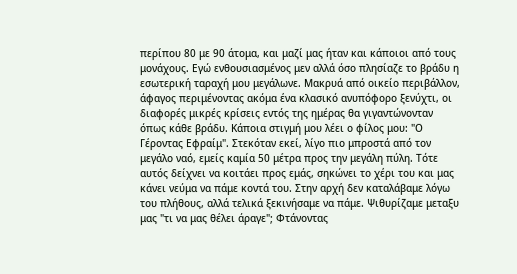περίπου 80 με 90 άτομα, και μαζί μας ήταν και κάποιοι από τους μονάχους. Εγώ ενθουσιασμένος μεν αλλά όσο πλησίαζε το βράδυ η εσωτερική ταραχή μου μεγάλωνε. Μακρυά από οικείο περιβάλλον, άφαγος περιμένοντας ακόμα ένα κλασικό ανυπόφορο ξενύχτι, οι διαφορές μικρές κρίσεις εντός της ημέρας θα γιγαντώνονταν όπως κάθε βράδυ. Κάποια στιγμή μου λέει ο φίλος μου: "Ο Γέροντας Εφραίμ". Στεκόταν εκεί, λίγο πιο μπροστά από τον μεγάλο ναό, εμείς καμία 50 μέτρα προς την μεγάλη πύλη. Τότε αυτός δείχνει να κοιτάει προς εμάς, σηκώνει το χέρι του και μας κάνει νεύμα να πάμε κοντά του. Στην αρχή δεν καταλάβαμε λόγω του πλήθους, αλλά τελικά ξεκινήσαμε να πάμε. Ψιθυρίζαμε μεταξυ μας "τι να μας θέλει άραγε"; Φτάνοντας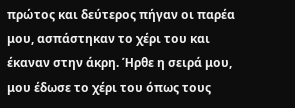πρώτος και δεύτερος πήγαν οι παρέα μου, ασπάστηκαν το χέρι του και έκαναν στην άκρη. Ήρθε η σειρά μου, μου έδωσε το χέρι του όπως τους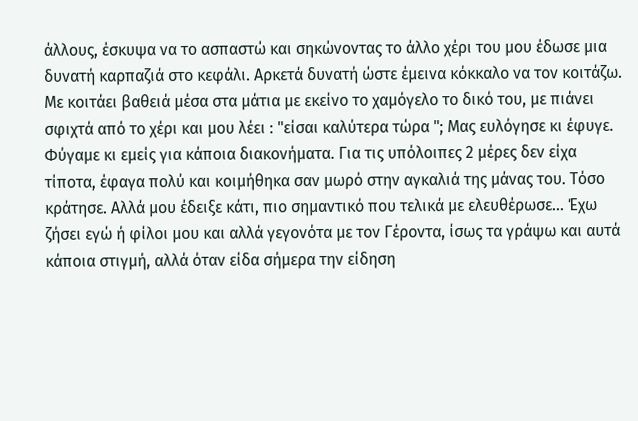άλλους, έσκυψα να το ασπαστώ και σηκώνοντας το άλλο χέρι του μου έδωσε μια δυνατή καρπαζιά στο κεφάλι. Αρκετά δυνατή ώστε έμεινα κόκκαλο να τον κοιτάζω. Με κοιτάει βαθειά μέσα στα μάτια με εκείνο το χαμόγελο το δικό του, με πιάνει σφιχτά από το χέρι και μου λέει : "είσαι καλύτερα τώρα "; Μας ευλόγησε κι έφυγε. Φύγαμε κι εμείς για κάποια διακονήματα. Για τις υπόλοιπες 2 μέρες δεν είχα τίποτα, έφαγα πολύ και κοιμήθηκα σαν μωρό στην αγκαλιά της μάνας του. Τόσο κράτησε. Αλλά μου έδειξε κάτι, πιο σημαντικό που τελικά με ελευθέρωσε... Έχω ζήσει εγώ ή φίλοι μου και αλλά γεγονότα με τον Γέροντα, ίσως τα γράψω και αυτά κάποια στιγμή, αλλά όταν είδα σήμερα την είδηση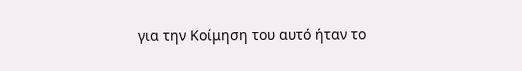για την Κοίμηση του αυτό ήταν το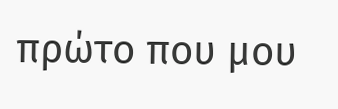πρώτο που μου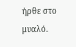ήρθε στο μυαλό.